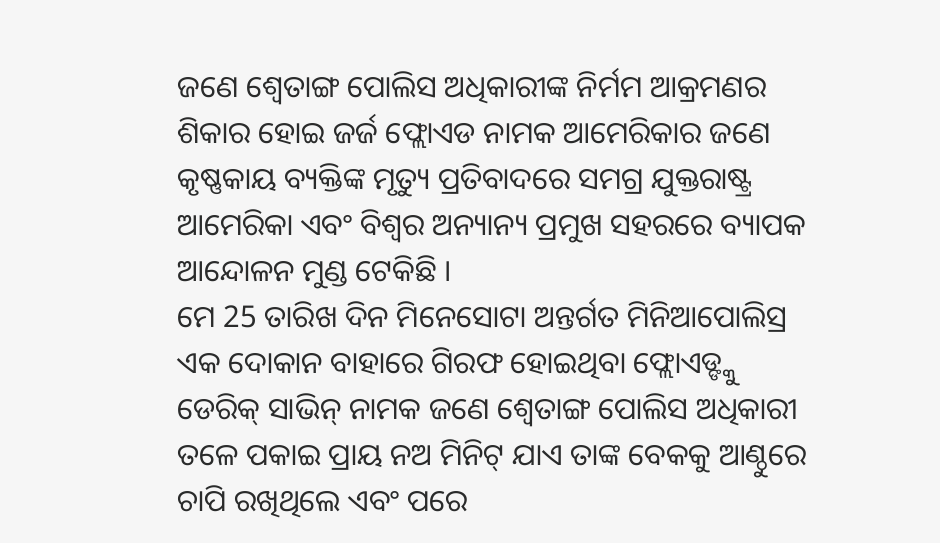ଜଣେ ଶ୍ବେତାଙ୍ଗ ପୋଲିସ ଅଧିକାରୀଙ୍କ ନିର୍ମମ ଆକ୍ରମଣର ଶିକାର ହୋଇ ଜର୍ଜ ଫ୍ଲୋଏଡ ନାମକ ଆମେରିକାର ଜଣେ କୃଷ୍ଣକାୟ ବ୍ୟକ୍ତିଙ୍କ ମୃତ୍ୟୁ ପ୍ରତିବାଦରେ ସମଗ୍ର ଯୁକ୍ତରାଷ୍ଟ୍ର ଆମେରିକା ଏବଂ ବିଶ୍ବର ଅନ୍ୟାନ୍ୟ ପ୍ରମୁଖ ସହରରେ ବ୍ୟାପକ ଆନ୍ଦୋଳନ ମୁଣ୍ଡ ଟେକିଛି ।
ମେ 25 ତାରିଖ ଦିନ ମିନେସୋଟା ଅନ୍ତର୍ଗତ ମିନିଆପୋଲିସ୍ର ଏକ ଦୋକାନ ବାହାରେ ଗିରଫ ହୋଇଥିବା ଫ୍ଲୋଏଡ୍ଙ୍କୁ ଡେରିକ୍ ସାଭିନ୍ ନାମକ ଜଣେ ଶ୍ବେତାଙ୍ଗ ପୋଲିସ ଅଧିକାରୀ ତଳେ ପକାଇ ପ୍ରାୟ ନଅ ମିନିଟ୍ ଯାଏ ତାଙ୍କ ବେକକୁ ଆଣ୍ଠୁରେ ଚାପି ରଖିଥିଲେ ଏବଂ ପରେ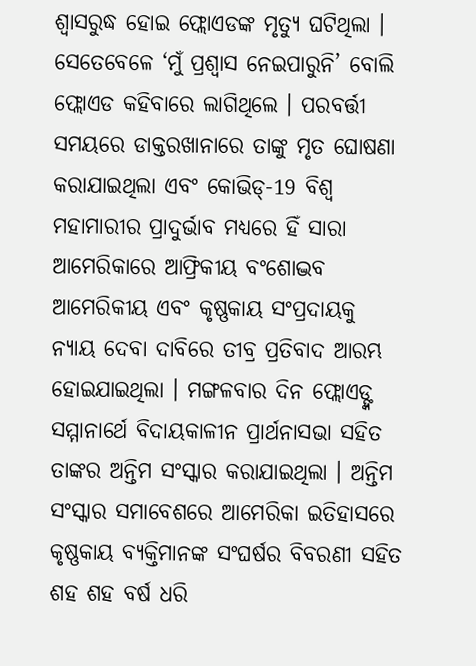ଶ୍ବାସରୁଦ୍ଧ ହୋଇ ଫ୍ଲୋଏଡଙ୍କ ମୃତ୍ୟୁ ଘଟିଥିଲା । ସେତେବେଳେ ‘ମୁଁ ପ୍ରଶ୍ବାସ ନେଇପାରୁନି’ ବୋଲି ଫ୍ଲୋଏଡ କହିବାରେ ଲାଗିଥିଲେ । ପରବର୍ତ୍ତୀ ସମୟରେ ଡାକ୍ତରଖାନାରେ ତାଙ୍କୁ ମୃତ ଘୋଷଣା କରାଯାଇଥିଲା ଏବଂ କୋଭିଡ୍-19 ବିଶ୍ବ ମହାମାରୀର ପ୍ରାଦୁର୍ଭାବ ମଧ୍ୟରେ ହିଁ ସାରା ଆମେରିକାରେ ଆଫ୍ରିକୀୟ ବଂଶୋଦ୍ଭବ ଆମେରିକୀୟ ଏବଂ କୃଷ୍ଣକାୟ ସଂପ୍ରଦାୟକୁ ନ୍ୟାୟ ଦେବା ଦାବିରେ ତୀବ୍ର ପ୍ରତିବାଦ ଆରମ୍ଭ ହୋଇଯାଇଥିଲା । ମଙ୍ଗଳବାର ଦିନ ଫ୍ଲୋଏଡ୍ଙ୍କ ସମ୍ମାନାର୍ଥେ ବିଦାୟକାଳୀନ ପ୍ରାର୍ଥନାସଭା ସହିତ ତାଙ୍କର ଅନ୍ତିମ ସଂସ୍କାର କରାଯାଇଥିଲା । ଅନ୍ତିମ ସଂସ୍କାର ସମାବେଶରେ ଆମେରିକା ଇତିହାସରେ କୃଷ୍ଣକାୟ ବ୍ୟକ୍ତିମାନଙ୍କ ସଂଘର୍ଷର ବିବରଣୀ ସହିତ ଶହ ଶହ ବର୍ଷ ଧରି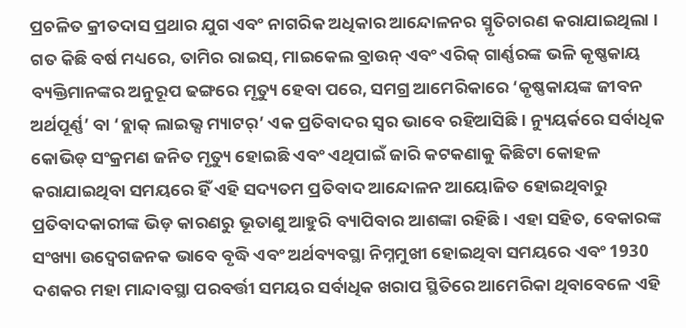ପ୍ରଚଳିତ କ୍ରୀତଦାସ ପ୍ରଥାର ଯୁଗ ଏବଂ ନାଗରିକ ଅଧିକାର ଆନ୍ଦୋଳନର ସ୍ମୃତିଚାରଣ କରାଯାଇଥିଲା ।
ଗତ କିଛି ବର୍ଷ ମଧ୍ୟରେ, ତାମିର ରାଇସ୍, ମାଇକେଲ ବ୍ରାଉନ୍ ଏବଂ ଏରିକ୍ ଗାର୍ଣ୍ଣରଙ୍କ ଭଳି କୃଷ୍ଣକାୟ ବ୍ୟକ୍ତିମାନଙ୍କର ଅନୁରୂପ ଢଙ୍ଗରେ ମୃତ୍ୟୁ ହେବା ପରେ, ସମଗ୍ର ଆମେରିକାରେ ‘କୃଷ୍ଣକାୟଙ୍କ ଜୀବନ ଅର୍ଥପୂର୍ଣ୍ଣ’ ବା ‘ବ୍ଲାକ୍ ଲାଇଭ୍ସ ମ୍ୟାଟର୍’ ଏକ ପ୍ରତିବାଦର ସ୍ବର ଭାବେ ରହିଆସିଛି । ନ୍ୟୁୟର୍କରେ ସର୍ବାଧିକ କୋଭିଡ୍ ସଂକ୍ରମଣ ଜନିତ ମୃତ୍ୟୁ ହୋଇଛି ଏବଂ ଏଥିପାଇଁ ଜାରି କଟକଣାକୁ କିଛିଟା କୋହଳ କରାଯାଇଥିବା ସମୟରେ ହିଁ ଏହି ସଦ୍ୟତମ ପ୍ରତିବାଦ ଆନ୍ଦୋଳନ ଆୟୋଜିତ ହୋଇଥିବାରୁ ପ୍ରତିବାଦକାରୀଙ୍କ ଭିଡ଼ କାରଣରୁ ଭୂତାଣୁ ଆହୁରି ବ୍ୟାପିବାର ଆଶଙ୍କା ରହିଛି । ଏହା ସହିତ, ବେକାରଙ୍କ ସଂଖ୍ୟା ଉଦ୍ବେଗଜନକ ଭାବେ ବୃଦ୍ଧି ଏବଂ ଅର୍ଥବ୍ୟବସ୍ଥା ନିମ୍ନମୁଖୀ ହୋଇଥିବା ସମୟରେ ଏବଂ 1930 ଦଶକର ମହା ମାନ୍ଦାବସ୍ଥା ପରବର୍ତ୍ତୀ ସମୟର ସର୍ବାଧିକ ଖରାପ ସ୍ଥିତିରେ ଆମେରିକା ଥିବାବେଳେ ଏହି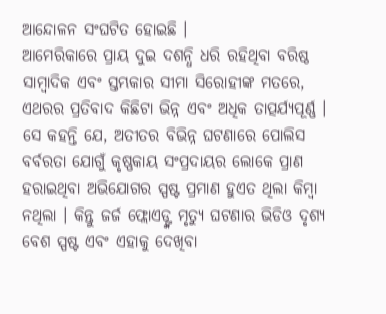ଆନ୍ଦୋଳନ ସଂଘଟିତ ହୋଇଛି ।
ଆମେରିକାରେ ପ୍ରାୟ ଦୁଇ ଦଶନ୍ଧି ଧରି ରହିଥିବା ବରିଷ୍ଠ ସାମ୍ବାଦିକ ଏବଂ ସ୍ତମ୍ଭକାର ସୀମା ସିରୋହୀଙ୍କ ମତରେ, ଏଥରର ପ୍ରତିବାଦ କିଛିଟା ଭିନ୍ନ ଏବଂ ଅଧିକ ତାତ୍ପର୍ଯ୍ୟପୂର୍ଣ୍ଣ । ସେ କହନ୍ତି ଯେ, ଅତୀତର ବିଭିନ୍ନ ଘଟଣାରେ ପୋଲିସ ବର୍ବରତା ଯୋଗୁଁ କୃଷ୍ଣକାୟ ସଂପ୍ରଦାୟର ଲୋକେ ପ୍ରାଣ ହରାଇଥିବା ଅଭିଯୋଗର ସ୍ପଷ୍ଟ ପ୍ରମାଣ ହୁଏତ ଥିଲା କିମ୍ବା ନଥିଲା । କିନ୍ତୁ ଜର୍ଜ ଫ୍ଲୋଏଡ୍ଙ୍କ ମୃତ୍ୟୁ ଘଟଣାର ଭିଡିଓ ଦୃଶ୍ୟ ବେଶ ସ୍ପଷ୍ଟ ଏବଂ ଏହାକୁ ଦେଖିବା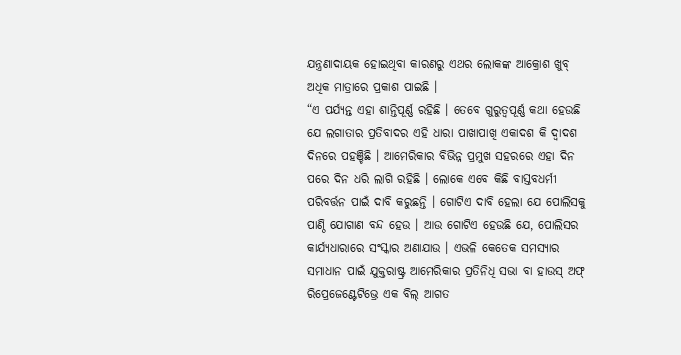ଯନ୍ତ୍ରଣାଦାୟକ ହୋଇଥିବା କାରଣରୁ ଏଥର ଲୋକଙ୍କ ଆକ୍ରୋଶ ଖୁବ୍ ଅଧିକ ମାତ୍ରାରେ ପ୍ରକାଶ ପାଇଛି ।
“ଏ ପର୍ଯ୍ୟନ୍ତ ଏହା ଶାନ୍ତିପୂର୍ଣ୍ଣ ରହିଛି । ତେବେ ଗୁରୁତ୍ବପୂର୍ଣ୍ଣ କଥା ହେଉଛି ଯେ ଲଗାତାର ପ୍ରତିବାଦର ଏହି ଧାରା ପାଖାପାଖି ଏକାଦଶ କି ଦ୍ବାଦଶ ଦିନରେ ପହଞ୍ଚିଛି । ଆମେରିକାର ବିଭିନ୍ନ ପ୍ରମୁଖ ସହରରେ ଏହା ଦିନ ପରେ ଦିନ ଧରି ଲାଗି ରହିଛି । ଲୋକେ ଏବେ କିଛି ବାସ୍ତବଧର୍ମୀ ପରିବର୍ତ୍ତନ ପାଇଁ ଦାବି କରୁଛନ୍ତି । ଗୋଟିଏ ଦାବି ହେଲା ଯେ ପୋଲିସକୁ ପାଣ୍ଠି ଯୋଗାଣ ବନ୍ଦ ହେଉ । ଆଉ ଗୋଟିଏ ହେଉଛି ଯେ, ପୋଲିସର କାର୍ଯ୍ୟଧାରାରେ ସଂସ୍କାର ଅଣାଯାଉ । ଏଭଳି କେତେକ ସମସ୍ୟାର ସମାଧାନ ପାଇଁ ଯୁକ୍ତରାଷ୍ଟ୍ର ଆମେରିକାର ପ୍ରତିନିଧି ସଭା ବା ହାଉସ୍ ଅଫ୍ ରିପ୍ରେଜେଣ୍ଟେଟିଭ୍ରେ ଏକ ବିଲ୍ ଆଗତ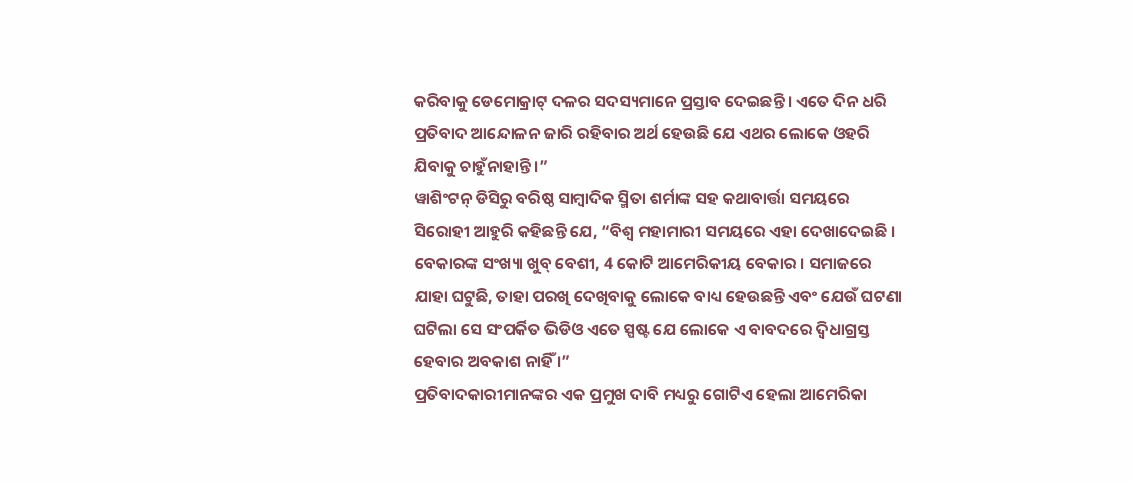କରିବାକୁ ଡେମୋକ୍ରାଟ୍ ଦଳର ସଦସ୍ୟମାନେ ପ୍ରସ୍ତାବ ଦେଇଛନ୍ତି । ଏତେ ଦିନ ଧରି ପ୍ରତିବାଦ ଆନ୍ଦୋଳନ ଜାରି ରହିବାର ଅର୍ଥ ହେଉଛି ଯେ ଏଥର ଲୋକେ ଓହରି ଯିବାକୁ ଚାହୁଁନାହାନ୍ତି ।”
ୱାଶିଂଟନ୍ ଡିସିରୁ ବରିଷ୍ଠ ସାମ୍ବାଦିକ ସ୍ମିତା ଶର୍ମାଙ୍କ ସହ କଥାବାର୍ତ୍ତା ସମୟରେ ସିରୋହୀ ଆହୁରି କହିଛନ୍ତି ଯେ, “ବିଶ୍ବ ମହାମାରୀ ସମୟରେ ଏହା ଦେଖାଦେଇଛି । ବେକାରଙ୍କ ସଂଖ୍ୟା ଖୁବ୍ ବେଶୀ, 4 କୋଟି ଆମେରିକୀୟ ବେକାର । ସମାଜରେ ଯାହା ଘଟୁଛି, ତାହା ପରଖି ଦେଖିବାକୁ ଲୋକେ ବାଧ୍ୟ ହେଉଛନ୍ତି ଏବଂ ଯେଉଁ ଘଟଣା ଘଟିଲା ସେ ସଂପର୍କିତ ଭିଡିଓ ଏତେ ସ୍ପଷ୍ଟ ଯେ ଲୋକେ ଏ ବାବଦରେ ଦ୍ବିଧାଗ୍ରସ୍ତ ହେବାର ଅବକାଶ ନାହିଁ ।”
ପ୍ରତିବାଦକାରୀମାନଙ୍କର ଏକ ପ୍ରମୁଖ ଦାବି ମଧ୍ୟରୁ ଗୋଟିଏ ହେଲା ଆମେରିକା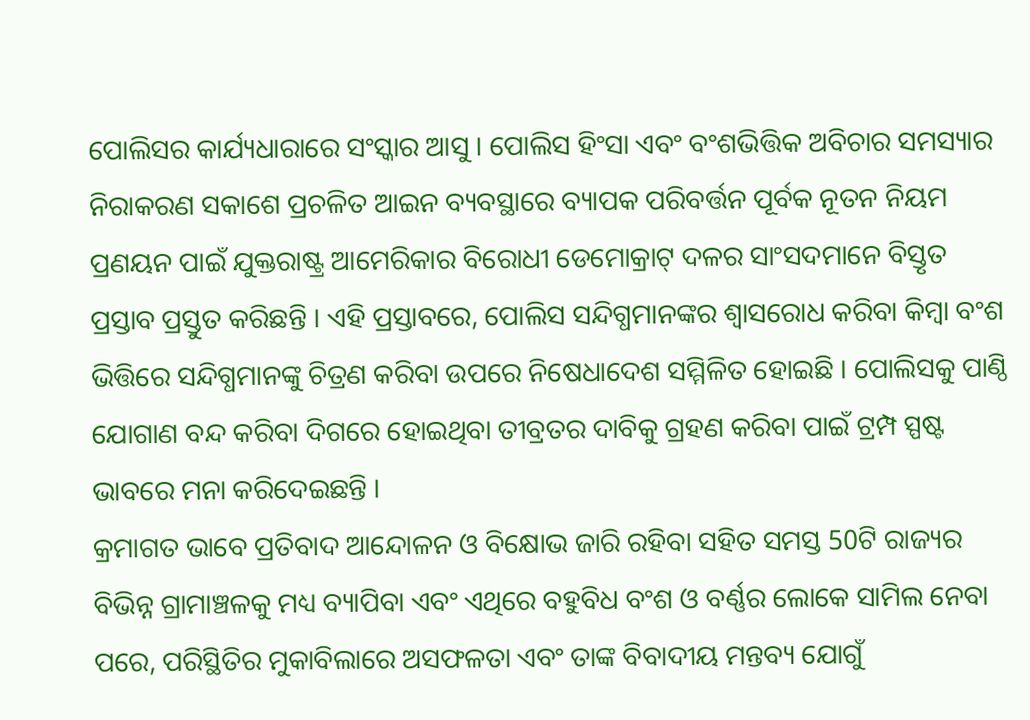ପୋଲିସର କାର୍ଯ୍ୟଧାରାରେ ସଂସ୍କାର ଆସୁ । ପୋଲିସ ହିଂସା ଏବଂ ବଂଶଭିତ୍ତିକ ଅବିଚାର ସମସ୍ୟାର ନିରାକରଣ ସକାଶେ ପ୍ରଚଳିତ ଆଇନ ବ୍ୟବସ୍ଥାରେ ବ୍ୟାପକ ପରିବର୍ତ୍ତନ ପୂର୍ବକ ନୂତନ ନିୟମ ପ୍ରଣୟନ ପାଇଁ ଯୁକ୍ତରାଷ୍ଟ୍ର ଆମେରିକାର ବିରୋଧୀ ଡେମୋକ୍ରାଟ୍ ଦଳର ସାଂସଦମାନେ ବିସ୍ତୃତ ପ୍ରସ୍ତାବ ପ୍ରସ୍ତୁତ କରିଛନ୍ତି । ଏହି ପ୍ରସ୍ତାବରେ, ପୋଲିସ ସନ୍ଦିଗ୍ଧମାନଙ୍କର ଶ୍ବାସରୋଧ କରିବା କିମ୍ବା ବଂଶ ଭିତ୍ତିରେ ସନ୍ଦିଗ୍ଧମାନଙ୍କୁ ଚିତ୍ରଣ କରିବା ଉପରେ ନିଷେଧାଦେଶ ସମ୍ମିଳିତ ହୋଇଛି । ପୋଲିସକୁ ପାଣ୍ଠି ଯୋଗାଣ ବନ୍ଦ କରିବା ଦିଗରେ ହୋଇଥିବା ତୀବ୍ରତର ଦାବିକୁ ଗ୍ରହଣ କରିବା ପାଇଁ ଟ୍ରମ୍ପ ସ୍ପଷ୍ଟ ଭାବରେ ମନା କରିଦେଇଛନ୍ତି ।
କ୍ରମାଗତ ଭାବେ ପ୍ରତିବାଦ ଆନ୍ଦୋଳନ ଓ ବିକ୍ଷୋଭ ଜାରି ରହିବା ସହିତ ସମସ୍ତ 50ଟି ରାଜ୍ୟର ବିଭିନ୍ନ ଗ୍ରାମାଞ୍ଚଳକୁ ମଧ୍ୟ ବ୍ୟାପିବା ଏବଂ ଏଥିରେ ବହୁବିଧ ବଂଶ ଓ ବର୍ଣ୍ଣର ଲୋକେ ସାମିଲ ନେବା ପରେ, ପରିସ୍ଥିତିର ମୁକାବିଲାରେ ଅସଫଳତା ଏବଂ ତାଙ୍କ ବିବାଦୀୟ ମନ୍ତବ୍ୟ ଯୋଗୁଁ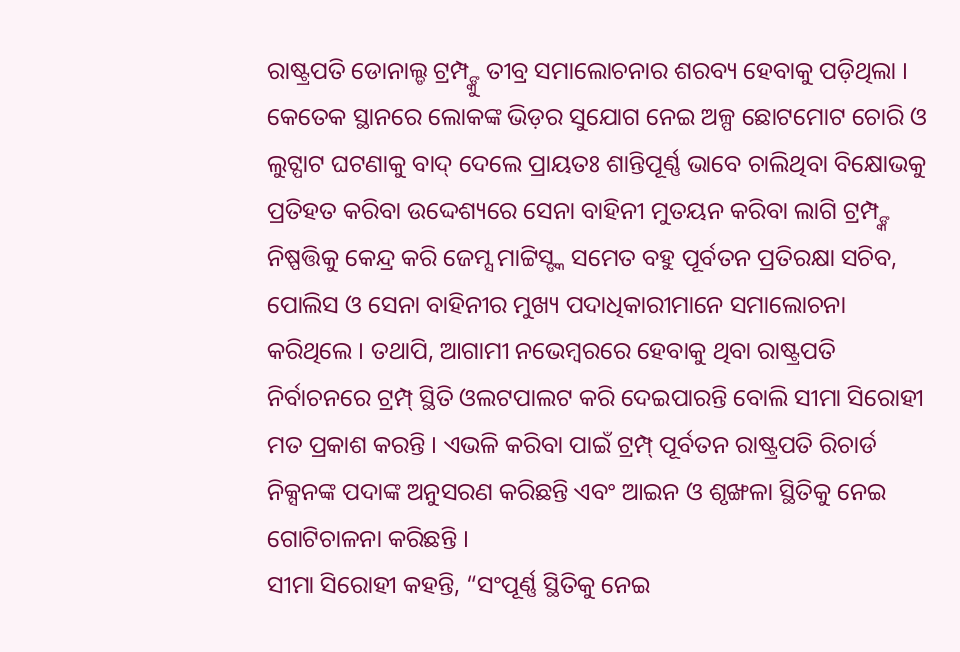ରାଷ୍ଟ୍ରପତି ଡୋନାଲ୍ଡ ଟ୍ରମ୍ପ୍ଙ୍କୁ ତୀବ୍ର ସମାଲୋଚନାର ଶରବ୍ୟ ହେବାକୁ ପଡ଼ିଥିଲା । କେତେକ ସ୍ଥାନରେ ଲୋକଙ୍କ ଭିଡ଼ର ସୁଯୋଗ ନେଇ ଅଳ୍ପ ଛୋଟମୋଟ ଚୋରି ଓ ଲୁଟ୍ପାଟ ଘଟଣାକୁ ବାଦ୍ ଦେଲେ ପ୍ରାୟତଃ ଶାନ୍ତିପୂର୍ଣ୍ଣ ଭାବେ ଚାଲିଥିବା ବିକ୍ଷୋଭକୁ ପ୍ରତିହତ କରିବା ଉଦ୍ଦେଶ୍ୟରେ ସେନା ବାହିନୀ ମୁତୟନ କରିବା ଲାଗି ଟ୍ରମ୍ପ୍ଙ୍କ ନିଷ୍ପତ୍ତିକୁ କେନ୍ଦ୍ର କରି ଜେମ୍ସ ମାଟ୍ଟିସ୍ଙ୍କ ସମେତ ବହୁ ପୂର୍ବତନ ପ୍ରତିରକ୍ଷା ସଚିବ, ପୋଲିସ ଓ ସେନା ବାହିନୀର ମୁଖ୍ୟ ପଦାଧିକାରୀମାନେ ସମାଲୋଚନା କରିଥିଲେ । ତଥାପି, ଆଗାମୀ ନଭେମ୍ବରରେ ହେବାକୁ ଥିବା ରାଷ୍ଟ୍ରପତି ନିର୍ବାଚନରେ ଟ୍ରମ୍ପ୍ ସ୍ଥିତି ଓଲଟପାଲଟ କରି ଦେଇପାରନ୍ତି ବୋଲି ସୀମା ସିରୋହୀ ମତ ପ୍ରକାଶ କରନ୍ତି । ଏଭଳି କରିବା ପାଇଁ ଟ୍ରମ୍ପ୍ ପୂର୍ବତନ ରାଷ୍ଟ୍ରପତି ରିଚାର୍ଡ ନିକ୍ସନଙ୍କ ପଦାଙ୍କ ଅନୁସରଣ କରିଛନ୍ତି ଏବଂ ଆଇନ ଓ ଶୃଙ୍ଖଳା ସ୍ଥିତିକୁ ନେଇ ଗୋଟିଚାଳନା କରିଛନ୍ତି ।
ସୀମା ସିରୋହୀ କହନ୍ତି, “ସଂପୂର୍ଣ୍ଣ ସ୍ଥିତିକୁ ନେଇ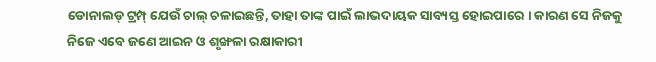ଡୋନାଲଡ୍ ଟ୍ରମ୍ପ୍ ଯେଉଁ ଚାଲ୍ ଚଳାଇଛନ୍ତି, ତାହା ତାଙ୍କ ପାଇଁ ଲାଭଦାୟକ ସାବ୍ୟସ୍ତ ହୋଇପାରେ । କାରଣ ସେ ନିଜକୁ ନିଜେ ଏବେ ଜଣେ ଆଇନ ଓ ଶୃଙ୍ଖଳା ରକ୍ଷାକାରୀ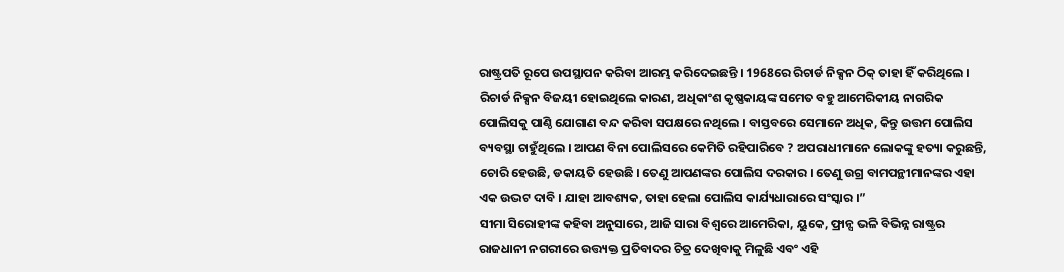ରାଷ୍ଟ୍ରପତି ରୂପେ ଉପସ୍ଥାପନ କରିବା ଆରମ୍ଭ କରିଦେଇଛନ୍ତି । 1968ରେ ରିଚାର୍ଡ ନିକ୍ସନ ଠିକ୍ ତାହା ହିଁ କରିଥିଲେ । ରିଚାର୍ଡ ନିକ୍ସନ ବିଜୟୀ ହୋଇଥିଲେ କାରଣ, ଅଧିକାଂଶ କୃଷ୍ଣକାୟଙ୍କ ସମେତ ବହୁ ଆମେରିକୀୟ ନାଗରିକ ପୋଲିସକୁ ପାଣ୍ଠି ଯୋଗାଣ ବନ୍ଦ କରିବା ସପକ୍ଷରେ ନଥିଲେ । ବାସ୍ତବରେ ସେମାନେ ଅଧିକ, କିନ୍ତୁ ଉତ୍ତମ ପୋଲିସ ବ୍ୟବସ୍ଥା ଚାହୁଁଥିଲେ । ଆପଣ ବିନା ପୋଲିସରେ କେମିତି ରହିପାରିବେ ? ଅପରାଧୀମାନେ ଲୋକଙ୍କୁ ହତ୍ୟା କରୁଛନ୍ତି, ଚୋରି ହେଉଛି, ଡକାୟତି ହେଉଛି । ତେଣୁ ଆପଣଙ୍କର ପୋଲିସ ଦରକାର । ତେଣୁ ଉଗ୍ର ବାମପନ୍ଥୀମାନଙ୍କର ଏହା ଏକ ଉଦ୍ଭଟ ଦାବି । ଯାହା ଆବଶ୍ୟକ, ତାହା ହେଲା ପୋଲିସ କାର୍ଯ୍ୟଧାରାରେ ସଂସ୍କାର ।”
ସୀମା ସିରୋହୀଙ୍କ କହିବା ଅନୁସାରେ, ଆଜି ସାରା ବିଶ୍ବରେ ଆମେରିକା, ୟୁକେ, ଫ୍ରାନ୍ସ ଭଳି ବିଭିନ୍ନ ରାଷ୍ଟ୍ରର ରାଜଧାନୀ ନଗରୀରେ ଉତ୍ତ୍ୟକ୍ତ ପ୍ରତିବାଦର ଚିତ୍ର ଦେଖିବାକୁ ମିଳୁଛି ଏବଂ ଏହି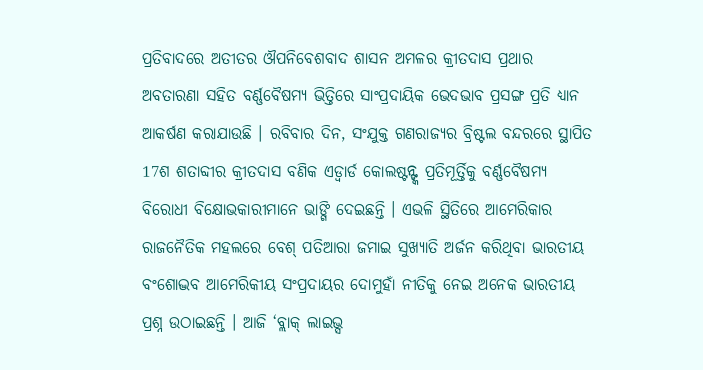ପ୍ରତିବାଦରେ ଅତୀତର ଔପନିବେଶବାଦ ଶାସନ ଅମଳର କ୍ରୀତଦାସ ପ୍ରଥାର ଅବତାରଣା ସହିତ ବର୍ଣ୍ଣବୈଷମ୍ୟ ଭିତ୍ତିରେ ସାଂପ୍ରଦାୟିକ ଭେଦଭାବ ପ୍ରସଙ୍ଗ ପ୍ରତି ଧ୍ୟାନ ଆକର୍ଷଣ କରାଯାଉଛି । ରବିବାର ଦିନ, ସଂଯୁକ୍ତ ଗଣରାଜ୍ୟର ବ୍ରିଷ୍ଟଲ ବନ୍ଦରରେ ସ୍ଥାପିତ 17ଶ ଶତାବ୍ଦୀର କ୍ରୀତଦାସ ବଣିକ ଏଡ୍ୱାର୍ଡ କୋଲଷ୍ଟନ୍ଙ୍କ ପ୍ରତିମୂର୍ତ୍ତିକୁ ବର୍ଣ୍ଣବୈଷମ୍ୟ ବିରୋଧୀ ବିକ୍ଷୋଭକାରୀମାନେ ଭାଙ୍ଗି ଦେଇଛନ୍ତି । ଏଭଳି ସ୍ଥିତିରେ ଆମେରିକାର ରାଜନୈତିକ ମହଲରେ ବେଶ୍ ପତିଆରା ଜମାଇ ସୁଖ୍ୟାତି ଅର୍ଜନ କରିଥିବା ଭାରତୀୟ ବଂଶୋଦ୍ଭବ ଆମେରିକୀୟ ସଂପ୍ରଦାୟର ଦୋମୁହାଁ ନୀତିକୁ ନେଇ ଅନେକ ଭାରତୀୟ ପ୍ରଶ୍ନ ଉଠାଇଛନ୍ତି । ଆଜି ‘ବ୍ଲାକ୍ ଲାଇଭ୍ସ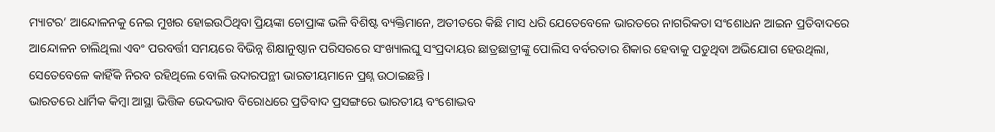ମ୍ୟାଟର’ ଆନ୍ଦୋଳନକୁ ନେଇ ମୁଖର ହୋଇଉଠିଥିବା ପ୍ରିୟଙ୍କା ଚୋପ୍ରାଙ୍କ ଭଳି ବିଶିଷ୍ଟ ବ୍ୟକ୍ତିମାନେ, ଅତୀତରେ କିଛି ମାସ ଧରି ଯେତେବେଳେ ଭାରତରେ ନାଗରିକତା ସଂଶୋଧନ ଆଇନ ପ୍ରତିବାଦରେ ଆନ୍ଦୋଳନ ଚାଲିଥିଲା ଏବଂ ପରବର୍ତ୍ତୀ ସମୟରେ ବିଭିନ୍ନ ଶିକ୍ଷାନୁଷ୍ଠାନ ପରିସରରେ ସଂଖ୍ୟାଲଘୁ ସଂପ୍ରଦାୟର ଛାତ୍ରଛାତ୍ରୀଙ୍କୁ ପୋଲିସ ବର୍ବରତାର ଶିକାର ହେବାକୁ ପଡୁଥିବା ଅଭିଯୋଗ ହେଉଥିଲା, ସେତେବେଳେ କାହିଁକି ନିରବ ରହିଥିଲେ ବୋଲି ଉଦାରପନ୍ଥୀ ଭାରତୀୟମାନେ ପ୍ରଶ୍ନ ଉଠାଇଛନ୍ତି ।
ଭାରତରେ ଧାର୍ମିକ କିମ୍ବା ଆସ୍ଥା ଭିତ୍ତିକ ଭେଦଭାବ ବିରୋଧରେ ପ୍ରତିବାଦ ପ୍ରସଙ୍ଗରେ ଭାରତୀୟ ବଂଶୋଦ୍ଭବ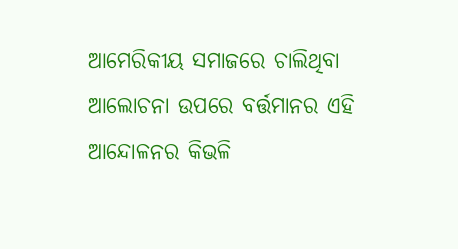ଆମେରିକୀୟ ସମାଜରେ ଚାଲିଥିବା ଆଲୋଚନା ଉପରେ ବର୍ତ୍ତମାନର ଏହି ଆନ୍ଦୋଳନର କିଭଳି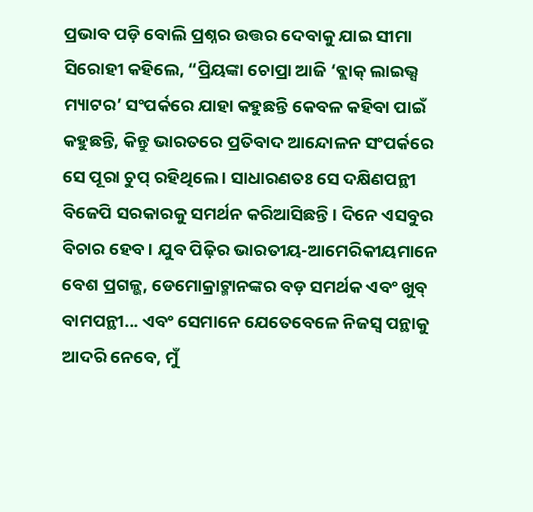ପ୍ରଭାବ ପଡ଼ି ବୋଲି ପ୍ରଶ୍ନର ଉତ୍ତର ଦେବାକୁ ଯାଇ ସୀମା ସିରୋହୀ କହିଲେ, “ପ୍ରିୟଙ୍କା ଚୋପ୍ରା ଆଜି ‘ବ୍ଲାକ୍ ଲାଇଭ୍ସ ମ୍ୟାଟର’ ସଂପର୍କରେ ଯାହା କହୁଛନ୍ତି କେବଳ କହିବା ପାଇଁ କହୁଛନ୍ତି, କିନ୍ତୁ ଭାରତରେ ପ୍ରତିବାଦ ଆନ୍ଦୋଳନ ସଂପର୍କରେ ସେ ପୂରା ଚୁପ୍ ରହିଥିଲେ । ସାଧାରଣତଃ ସେ ଦକ୍ଷିଣପନ୍ଥୀ ବିଜେପି ସରକାରକୁ ସମର୍ଥନ କରିଆସିଛନ୍ତି । ଦିନେ ଏସବୁର ବିଚାର ହେବ । ଯୁବ ପିଢ଼ିର ଭାରତୀୟ-ଆମେରିକୀୟମାନେ ବେଶ ପ୍ରଗଳ୍ଭ, ଡେମୋକ୍ରାଟ୍ମାନଙ୍କର ବଡ଼ ସମର୍ଥକ ଏବଂ ଖୁବ୍ ବାମପନ୍ଥୀ... ଏବଂ ସେମାନେ ଯେତେବେଳେ ନିଜସ୍ବ ପନ୍ଥାକୁ ଆଦରି ନେବେ, ମୁଁ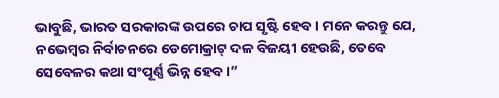ଭାବୁଛି, ଭାରତ ସରକାରଙ୍କ ଉପରେ ଚାପ ସୃଷ୍ଟି ହେବ । ମନେ କରନ୍ତୁ ଯେ, ନଭେମ୍ବର ନିର୍ବାଚନରେ ଡେମୋକ୍ରାଟ୍ ଦଳ ବିଜୟୀ ହେଉଛି, ତେବେ ସେବେଳର କଥା ସଂପୂର୍ଣ୍ଣ ଭିନ୍ନ ହେବ ।”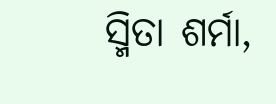ସ୍ମିତା ଶର୍ମା,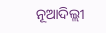ନୂଆଦିଲ୍ଲୀ